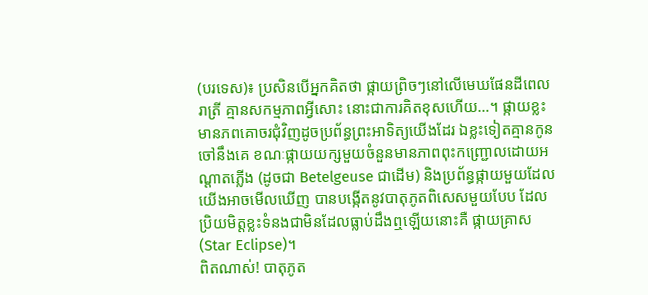(បរទេស)៖ ប្រសិនបើអ្នកគិតថា ផ្កាយព្រិចៗនៅលើមេឃផែនដីពេលរាត្រី គ្មានសកម្មភាពអ្វីសោះ នោះជាការគិតខុសហើយ…។ ផ្កាយខ្លះមានភពគោចរជុំវិញដូចប្រព័ន្ធព្រះអាទិត្យយើងដែរ ឯខ្លះទៀតគ្មានកូនចៅនឹងគេ ខណៈផ្កាយយក្សមួយចំនួនមានភាពពុះកញ្ជ្រោលដោយអណ្តាតភ្លើង (ដូចជា Betelgeuse ជាដើម) និងប្រព័ន្ធផ្កាយមួយដែលយើងអាចមើលឃើញ បានបង្កើតនូវបាតុភូតពិសេសមួយបែប ដែលប្រិយមិត្តខ្លះទំនងជាមិនដែលធ្លាប់ដឹងឮឡើយនោះគឺ ផ្កាយគ្រាស (Star Eclipse)។
ពិតណាស់! បាតុភូត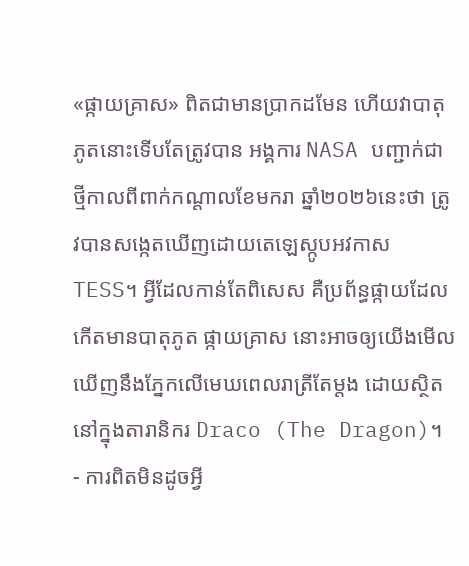«ផ្កាយគ្រាស» ពិតជាមានប្រាកដមែន ហើយវាបាតុភូតនោះទើបតែត្រូវបាន អង្គការ NASA បញ្ជាក់ជាថ្មីកាលពីពាក់កណ្តាលខែមករា ឆ្នាំ២០២៦នេះថា ត្រូវបានសង្កេតឃើញដោយតេឡេស្កូបអវកាស TESS។ អ្វីដែលកាន់តែពិសេស គឺប្រព័ន្ធផ្កាយដែលកើតមានបាតុភូត ផ្កាយគ្រាស នោះអាចឲ្យយើងមើលឃើញនឹងភ្នែកលើមេឃពេលរាត្រីតែម្តង ដោយស្ថិតនៅក្នុងតារានិករ Draco (The Dragon)។
- ការពិតមិនដូចអ្វី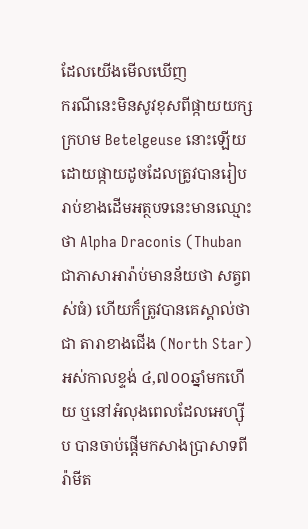ដែលយើងមើលឃើញ
ករណីនេះមិនសូវខុសពីផ្កាយយក្សក្រហម Betelgeuse នោះឡើយ ដោយផ្កាយដូចដែលត្រូវបានរៀបរាប់ខាងដើមអត្ថបទនេះមានឈ្មោះថា Alpha Draconis (Thuban ជាភាសាអារ៉ាប់មានន័យថា សត្វពស់ធំ) ហើយក៏ត្រូវបានគេស្គាល់ថាជា តារាខាងជើង (North Star) អស់កាលខ្ទង់ ៤,៧០០ឆ្នាំមកហើយ ឬនៅអំលុងពេលដែលអេហ្ស៊ីប បានចាប់ផ្តើមកសាងប្រាសាទពីរ៉ាមីត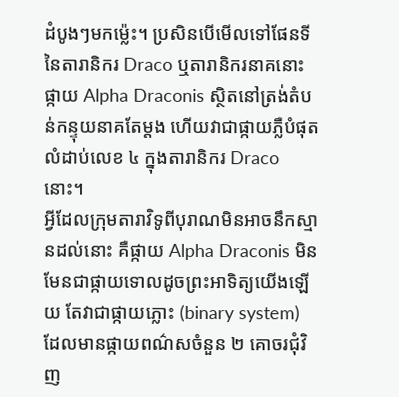ដំបូងៗមកម្ល៉េះ។ ប្រសិនបើមើលទៅផែនទីនៃតារានិករ Draco ឬតារានិករនាគនោះ ផ្កាយ Alpha Draconis ស្ថិតនៅត្រង់តំបន់កន្ទុយនាគតែម្តង ហើយវាជាផ្កាយភ្លឺបំផុតលំដាប់លេខ ៤ ក្នុងតារានិករ Draco នោះ។
អ្វីដែលក្រុមតារាវិទូពីបុរាណមិនអាចនឹកស្មានដល់នោះ គឺផ្កាយ Alpha Draconis មិនមែនជាផ្កាយទោលដូចព្រះអាទិត្យយើងឡើយ តែវាជាផ្កាយភ្លោះ (binary system) ដែលមានផ្កាយពណ៌សចំនួន ២ គោចរជុំវិញ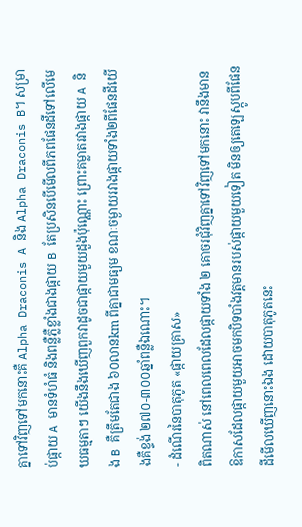គ្នាទៅវិញទៅមកនោះគឺ Alpha Draconis A និង Alpha Draconis B។ សម្រាប់ផ្កាយ A មានទំហំធំ និងពន្លឺភ្លឺខ្លាំងជាងផ្កាយ B តែប្រសិនបើមើលពីភពផែនដីទៅលើមេឃធម្មតាៗ យើងនឹងឃើញពួកវាដូចជាផ្កាយមួយដួងប៉ុណ្ណោះ ព្រោះគម្លាតរវាងផ្កាយ A និង B គឺត្រឹមតែជាង ៦០លានkm ពីគ្នាជាមធ្យម ខណៈចម្ងាយរវាងផ្កាយទាំង២ពីផែនដីយើងគឺខ្ទង់ ២៧០-៣០០ឆ្នាំពន្លឺឯណោះ។
- ដំណើរនៃបាតុភូត «ផ្កាយគ្រាស»
ពិតណាស់ នៅពេលពេលដែលផ្កាយទាំង ២ គោចរជុំវិញគ្នាទៅវិញទៅមកនោះ វានឹងមានឱកាសដែលផ្កាយមួយអាចមកបិទបាំងវត្តមានរបស់ផ្កាយមួយទៀត មិនឲ្យតេឡេស្កូបពីផែនដីមើលឃើញនោះឯង ដោយបាតុភូតនេះ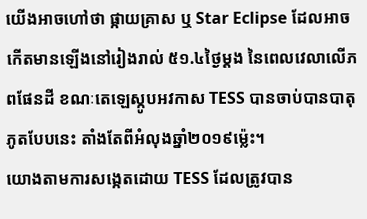យើងអាចហៅថា ផ្កាយគ្រាស ឬ Star Eclipse ដែលអាចកើតមានឡើងនៅរៀងរាល់ ៥១.៤ថ្ងៃម្តង នៃពេលវេលាលើភពផែនដី ខណៈតេឡេស្កូបអវកាស TESS បានចាប់បានបាតុភូតបែបនេះ តាំងតែពីអំលុងឆ្នាំ២០១៩ម្ល៉េះ។
យោងតាមការសង្កេតដោយ TESS ដែលត្រូវបាន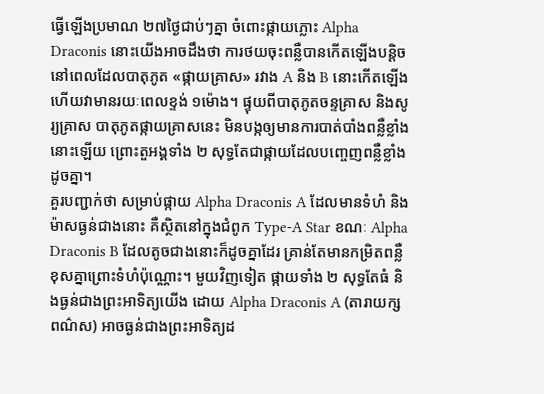ធ្វើឡើងប្រមាណ ២៧ថ្ងៃជាប់ៗគ្នា ចំពោះផ្កាយភ្លោះ Alpha Draconis នោះយើងអាចដឹងថា ការថយចុះពន្លឺបានកើតឡើងបន្តិចនៅពេលដែលបាតុភូត «ផ្កាយគ្រាស» រវាង A និង B នោះកើតឡើង ហើយវាមានរយៈពេលខ្ទង់ ១ម៉ោង។ ផ្ទុយពីបាតុភូតចន្ទគ្រាស និងសូរ្យគ្រាស បាតុភូតផ្កាយគ្រាសនេះ មិនបង្កឲ្យមានការបាត់បាំងពន្លឺខ្លាំងនោះឡើយ ព្រោះតួអង្គទាំង ២ សុទ្ធតែជាផ្កាយដែលបញ្ចេញពន្លឺខ្លាំងដូចគ្នា។
គួរបញ្ជាក់ថា សម្រាប់ផ្កាយ Alpha Draconis A ដែលមានទំហំ និងម៉ាសធ្ងន់ជាងនោះ គឺស្ថិតនៅក្នុងជំពូក Type-A Star ខណៈ Alpha Draconis B ដែលតូចជាងនោះក៏ដូចគ្នាដែរ គ្រាន់តែមានកម្រិតពន្លឺខុសគ្នាព្រោះទំហំប៉ុណ្ណោះ។ មួយវិញទៀត ផ្កាយទាំង ២ សុទ្ធតែធំ និងធ្ងន់ជាងព្រះអាទិត្យយើង ដោយ Alpha Draconis A (តារាយក្សពណ៌ស) អាចធ្ងន់ជាងព្រះអាទិត្យដ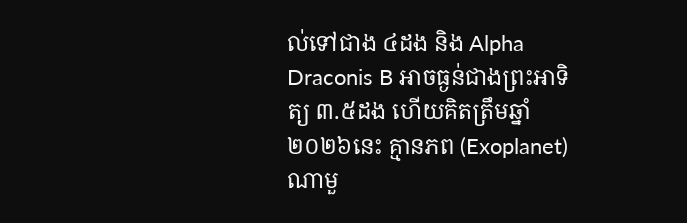ល់ទៅជាង ៤ដង និង Alpha Draconis B អាចធ្ងន់ជាងព្រះអាទិត្យ ៣.៥ដង ហើយគិតត្រឹមឆ្នាំ២០២៦នេះ គ្មានភព (Exoplanet) ណាមួ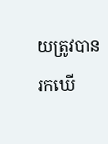យត្រូវបានរកឃើ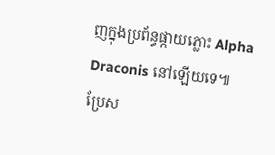ញក្នុងប្រព័ន្ធផ្កាយភ្លោះ Alpha Draconis នៅឡើយទេ៕
ប្រែស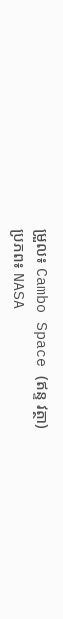ម្រួល៖ Cambo Space (ឥន្ទ វត្ថា)
ប្រភព៖ NASA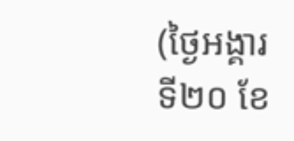(ថ្ងៃអង្គារ ទី២០ ខែ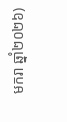មករា ឆ្នាំ២០២៦)